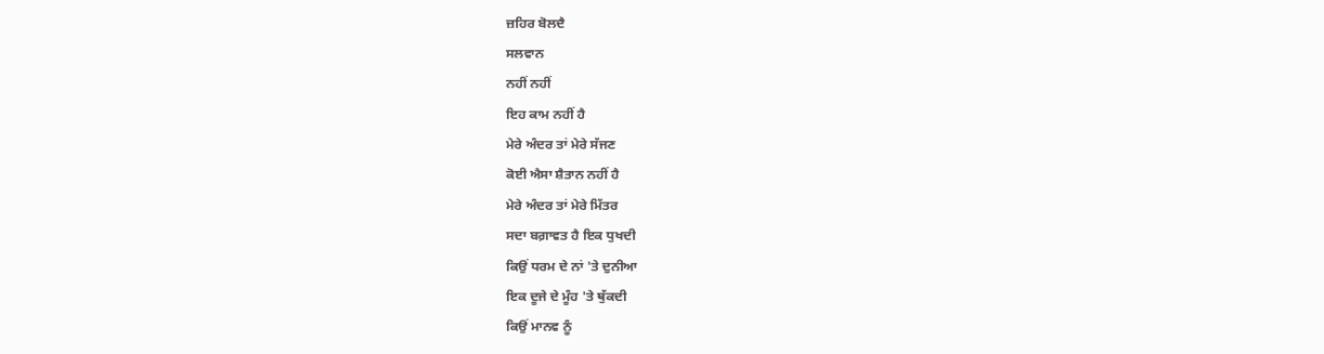ਜ਼ਹਿਰ ਬੋਲਦੈ
ਸਲਵਾਨ
ਨਹੀਂ ਨਹੀਂ
ਇਹ ਕਾਮ ਨਹੀਂ ਹੈ
ਮੇਰੇ ਅੰਦਰ ਤਾਂ ਮੇਰੇ ਸੱਜਣ
ਕੋਈ ਐਸਾ ਸ਼ੈਤਾਨ ਨਹੀਂ ਹੈ
ਮੇਰੇ ਅੰਦਰ ਤਾਂ ਮੇਰੇ ਮਿੱਤਰ
ਸਦਾ ਬਗ਼ਾਵਤ ਹੈ ਇਕ ਧੁਖਦੀ
ਕਿਉਂ ਧਰਮ ਦੇ ਨਾਂ 'ਤੇ ਦੁਨੀਆ
ਇਕ ਦੂਜੇ ਦੇ ਮੂੰਹ 'ਤੇ ਥੁੱਕਦੀ
ਕਿਉਂ ਮਾਨਵ ਨੂੰ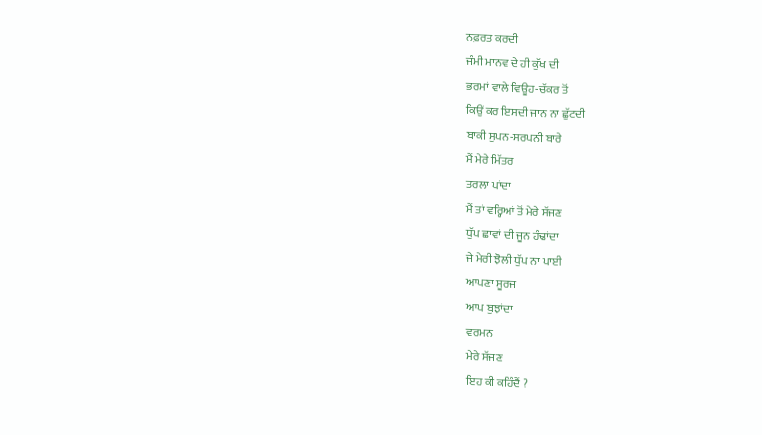ਨਫ਼ਰਤ ਕਰਦੀ
ਜੰਮੀ ਮਾਨਵ ਦੇ ਹੀ ਕੁੱਖ ਦੀ
ਭਰਮਾਂ ਵਾਲੇ ਵਿਊਹ-ਚੱਕਰ ਤੋਂ
ਕਿਉਂ ਕਰ ਇਸਦੀ ਜਾਨ ਨਾ ਛੁੱਟਦੀ
ਬਾਕੀ ਸੁਪਨ-ਸਰਪਨੀ ਬਾਰੇ
ਮੈਂ ਮੇਰੇ ਮਿੱਤਰ
ਤਰਲਾ ਪਾਂਦਾ
ਮੈਂ ਤਾਂ ਵਰ੍ਹਿਆਂ ਤੋਂ ਮੇਰੇ ਸੱਜਣ
ਧੁੱਪ ਛਾਵਾਂ ਦੀ ਜੂਨ ਹੰਢਾਂਦਾ
ਜੇ ਮੇਰੀ ਝੋਲੀ ਧੁੱਪ ਨਾ ਪਾਈ
ਆਪਣਾ ਸੂਰਜ
ਆਪ ਬੁਝਾਂਦਾ
ਵਰਮਨ
ਮੇਰੇ ਸੱਜਣ
ਇਹ ਕੀ ਕਹਿੰਦੈਂ ?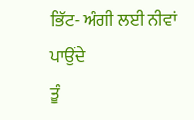ਭਿੱਟ- ਅੰਗੀ ਲਈ ਨੀਵਾਂ ਪਾਉਂਦੇ
ਤੂੰ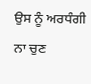ਉਸ ਨੂੰ ਅਰਧੰਗੀ ਨਾ ਚੁਣ